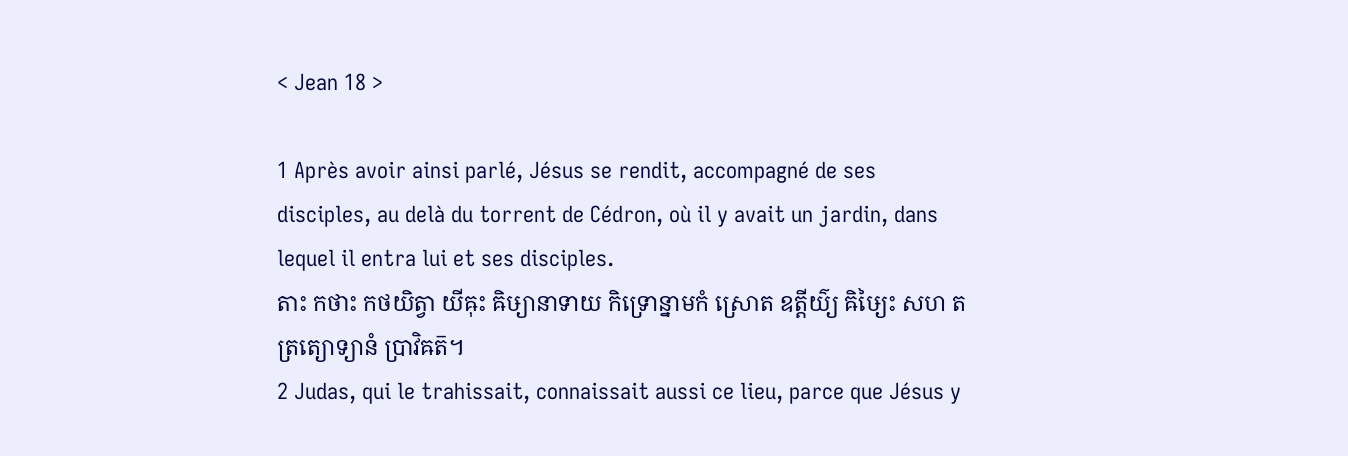< Jean 18 >

1 Après avoir ainsi parlé, Jésus se rendit, accompagné de ses disciples, au delà du torrent de Cédron, où il y avait un jardin, dans lequel il entra lui et ses disciples.
តាះ កថាះ កថយិត្វា យីឝុះ ឝិឞ្យានាទាយ កិទ្រោន្នាមកំ ស្រោត ឧត្តីយ៌្យ ឝិឞ្យៃះ សហ តត្រត្យោទ្យានំ ប្រាវិឝត៑។
2 Judas, qui le trahissait, connaissait aussi ce lieu, parce que Jésus y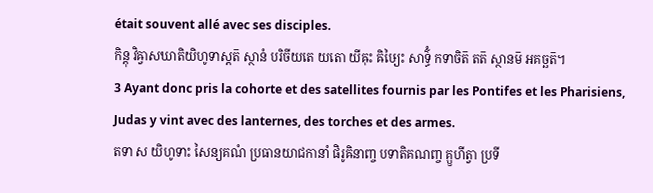était souvent allé avec ses disciples.
កិន្តុ វិឝ្វាសឃាតិយិហូទាស្តត៑ ស្ថានំ បរិចីយតេ យតោ យីឝុះ ឝិឞ្យៃះ សាទ៌្ធំ កទាចិត៑ តត៑ ស្ថានម៑ អគច្ឆត៑។
3 Ayant donc pris la cohorte et des satellites fournis par les Pontifes et les Pharisiens, Judas y vint avec des lanternes, des torches et des armes.
តទា ស យិហូទាះ សៃន្យគណំ ប្រធានយាជកានាំ ផិរូឝិនាញ្ច បទាតិគណញ្ច គ្ឫហីត្វា ប្រទី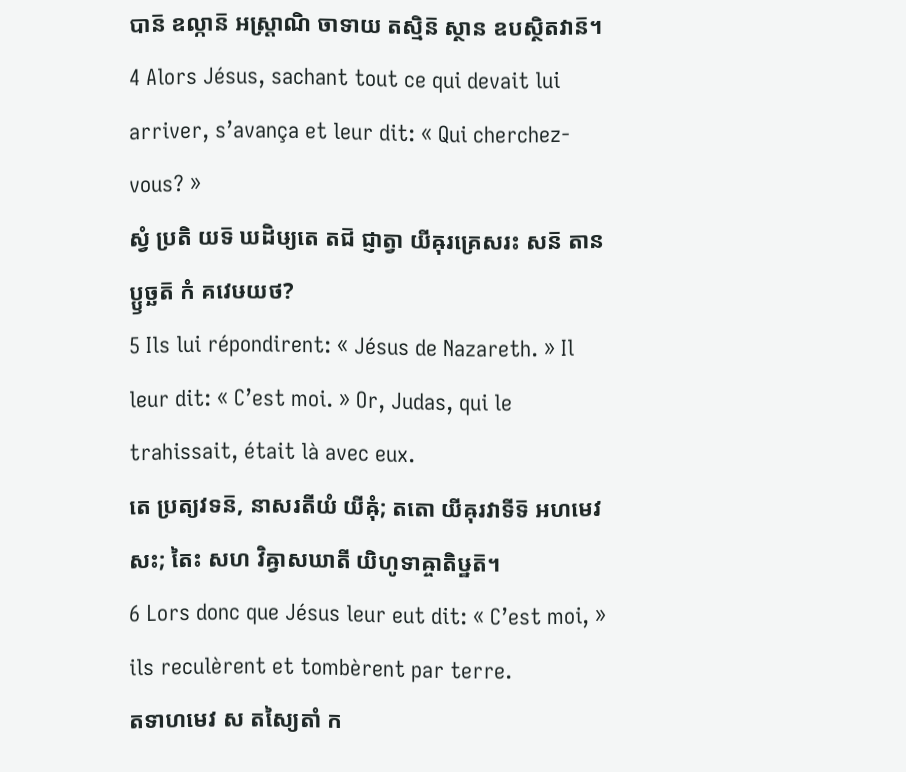បាន៑ ឧល្កាន៑ អស្ត្រាណិ ចាទាយ តស្មិន៑ ស្ថាន ឧបស្ថិតវាន៑។
4 Alors Jésus, sachant tout ce qui devait lui arriver, s’avança et leur dit: « Qui cherchez-vous? »
ស្វំ ប្រតិ យទ៑ ឃដិឞ្យតេ តជ៑ ជ្ញាត្វា យីឝុរគ្រេសរះ សន៑ តានប្ឫច្ឆត៑ កំ គវេឞយថ?
5 Ils lui répondirent: « Jésus de Nazareth. » Il leur dit: « C’est moi. » Or, Judas, qui le trahissait, était là avec eux.
តេ ប្រត្យវទន៑, នាសរតីយំ យីឝុំ; តតោ យីឝុរវាទីទ៑ អហមេវ សះ; តៃះ សហ វិឝ្វាសឃាតី យិហូទាឝ្ចាតិឞ្ឋត៑។
6 Lors donc que Jésus leur eut dit: « C’est moi, » ils reculèrent et tombèrent par terre.
តទាហមេវ ស តស្យៃតាំ ក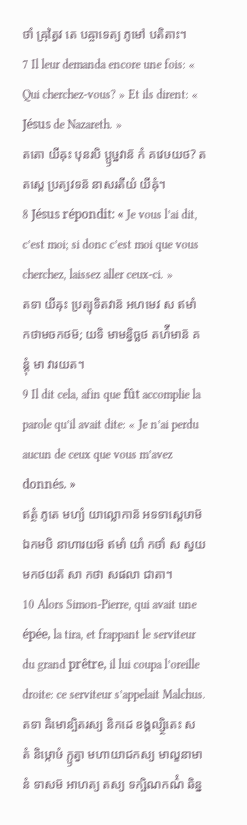ថាំ ឝ្រុត្វៃវ តេ បឝ្ចាទេត្យ ភូមៅ បតិតាះ។
7 Il leur demanda encore une fois: « Qui cherchez-vous? » Et ils dirent: « Jésus de Nazareth. »
តតោ យីឝុះ បុនរបិ ប្ឫឞ្ឋវាន៑ កំ គវេឞយថ? តតស្តេ ប្រត្យវទន៑ នាសរតីយំ យីឝុំ។
8 Jésus répondit: « Je vous l’ai dit, c’est moi; si donc c’est moi que vous cherchez, laissez aller ceux-ci. »
តទា យីឝុះ ប្រត្យុទិតវាន៑ អហមេវ ស ឥមាំ កថាមចកថម៑; យទិ មាមន្វិច្ឆថ តហ៌ីមាន៑ គន្តុំ មា វារយត។
9 Il dit cela, afin que fût accomplie la parole qu’il avait dite: « Je n’ai perdu aucun de ceux que vous m’avez donnés. »
ឥត្ថំ ភូតេ មហ្យំ យាល្លោកាន៑ អទទាស្តេឞាម៑ ឯកមបិ នាហារយម៑ ឥមាំ យាំ កថាំ ស ស្វយមកថយត៑ សា កថា សផលា ជាតា។
10 Alors Simon-Pierre, qui avait une épée, la tira, et frappant le serviteur du grand prêtre, il lui coupa l’oreille droite: ce serviteur s’appelait Malchus.
តទា ឝិមោន្បិតរស្យ និកដេ ខង្គល្ស្ថិតេះ ស តំ និឞ្កោឞំ ក្ឫត្វា មហាយាជកស្យ មាល្ខនាមានំ ទាសម៑ អាហត្យ តស្យ ទក្ឞិណកណ៌ំ ឆិន្ន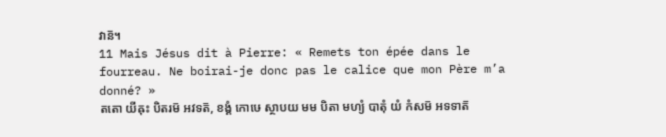វាន៑។
11 Mais Jésus dit à Pierre: « Remets ton épée dans le fourreau. Ne boirai-je donc pas le calice que mon Père m’a donné? »
តតោ យីឝុះ បិតរម៑ អវទត៑, ខង្គំ កោឞេ ស្ថាបយ មម បិតា មហ្យំ បាតុំ យំ កំសម៑ អទទាត៑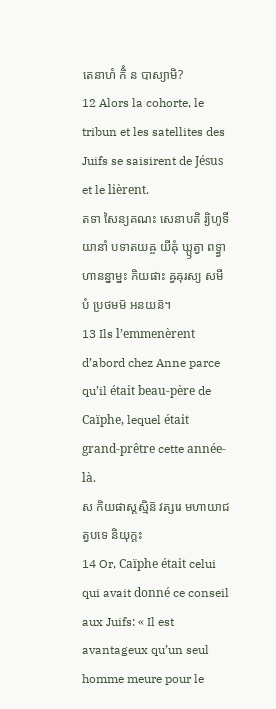តេនាហំ កិំ ន បាស្យាមិ?
12 Alors la cohorte, le tribun et les satellites des Juifs se saisirent de Jésus et le lièrent.
តទា សៃន្យគណះ សេនាបតិ រ្យិហូទីយានាំ បទាតយឝ្ច យីឝុំ ឃ្ឫត្វា ពទ្ធ្វា ហានន្នាម្នះ កិយផាះ ឝ្វឝុរស្យ សមីបំ ប្រថមម៑ អនយន៑។
13 Ils l’emmenèrent d’abord chez Anne parce qu’il était beau-père de Caïphe, lequel était grand-prêtre cette année-là.
ស កិយផាស្តស្មិន៑ វត្សរេ មហាយាជត្វបទេ និយុក្តះ
14 Or, Caïphe était celui qui avait donné ce conseil aux Juifs: « Il est avantageux qu’un seul homme meure pour le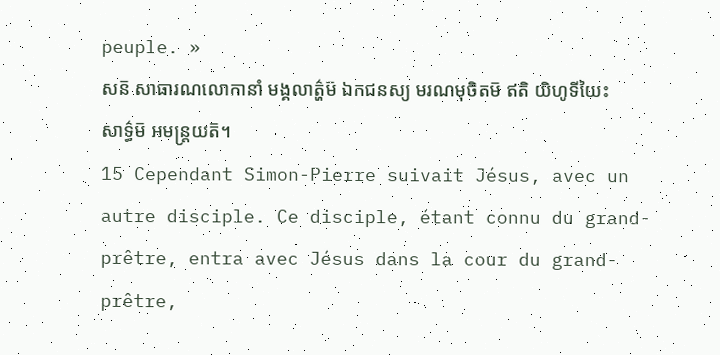peuple. »
សន៑ សាធារណលោកានាំ មង្គលាត៌្ហម៑ ឯកជនស្យ មរណមុចិតម៑ ឥតិ យិហូទីយៃះ សាទ៌្ធម៑ អមន្ត្រយត៑។
15 Cependant Simon-Pierre suivait Jésus, avec un autre disciple. Ce disciple, étant connu du grand-prêtre, entra avec Jésus dans la cour du grand-prêtre,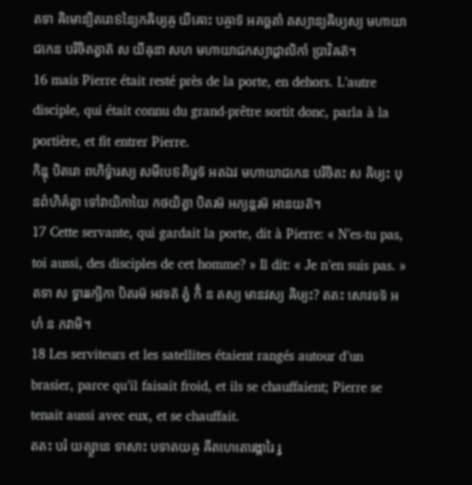តទា ឝិមោន្បិតរោៜន្យៃកឝិឞ្យឝ្ច យីឝោះ បឝ្ចាទ៑ អគច្ឆតាំ តស្យាន្យឝិឞ្យស្យ មហាយាជកេន បរិចិតត្វាត៑ ស យីឝុនា សហ មហាយាជកស្យាដ្ដាលិកាំ ប្រាវិឝត៑។
16 mais Pierre était resté près de la porte, en dehors. L’autre disciple, qui était connu du grand-prêtre sortit donc, parla à la portière, et fit entrer Pierre.
កិន្តុ បិតរោ ពហិទ៌្វារស្យ សមីបេៜតិឞ្ឋទ៑ អតឯវ មហាយាជកេន បរិចិតះ ស ឝិឞ្យះ បុនព៌ហិគ៌ត្វា ទៅវាយិកាយៃ កថយិត្វា បិតរម៑ អភ្យន្តរម៑ អានយត៑។
17 Cette servante, qui gardait la porte, dit à Pierre: « N’es-tu pas, toi aussi, des disciples de cet homme? » Il dit: « Je n’en suis pas. »
តទា ស ទ្វាររក្ឞិកា បិតរម៑ អវទត៑ ត្វំ កិំ ន តស្យ មានវស្យ ឝិឞ្យះ? តតះ សោវទទ៑ អហំ ន ភវាមិ។
18 Les serviteurs et les satellites étaient rangés autour d’un brasier, parce qu’il faisait froid, et ils se chauffaient; Pierre se tenait aussi avec eux, et se chauffait.
តតះ បរំ យត្ស្ថានេ ទាសាះ បទាតយឝ្ច ឝីតហេតោរង្គារៃ រ្វ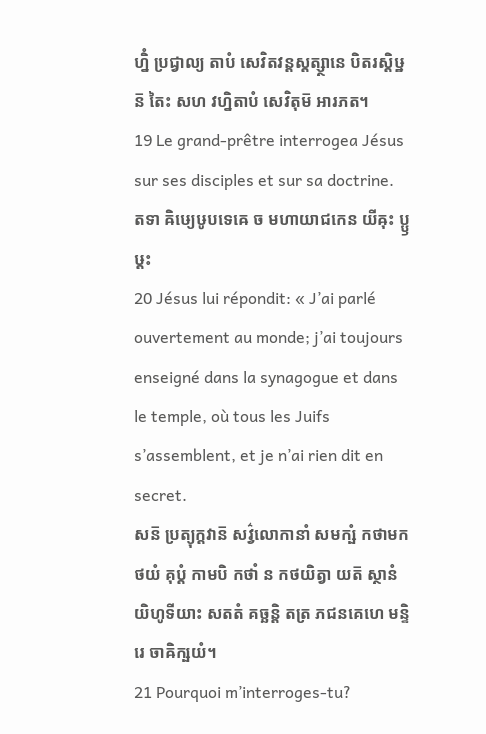ហ្និំ ប្រជ្វាល្យ តាបំ សេវិតវន្តស្តត្ស្ថានេ បិតរស្តិឞ្ឋន៑ តៃះ សហ វហ្និតាបំ សេវិតុម៑ អារភត។
19 Le grand-prêtre interrogea Jésus sur ses disciples et sur sa doctrine.
តទា ឝិឞ្យេឞូបទេឝេ ច មហាយាជកេន យីឝុះ ប្ឫឞ្ដះ
20 Jésus lui répondit: « J’ai parlé ouvertement au monde; j’ai toujours enseigné dans la synagogue et dans le temple, où tous les Juifs s’assemblent, et je n’ai rien dit en secret.
សន៑ ប្រត្យុក្តវាន៑ សវ៌្វលោកានាំ សមក្ឞំ កថាមកថយំ គុប្តំ កាមបិ កថាំ ន កថយិត្វា យត៑ ស្ថានំ យិហូទីយាះ សតតំ គច្ឆន្តិ តត្រ ភជនគេហេ មន្ទិរេ ចាឝិក្ឞយំ។
21 Pourquoi m’interroges-tu?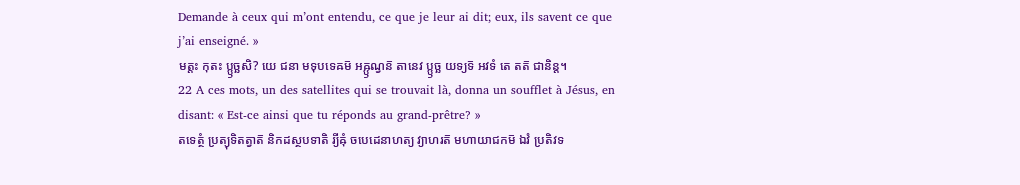Demande à ceux qui m’ont entendu, ce que je leur ai dit; eux, ils savent ce que j’ai enseigné. »
មត្តះ កុតះ ប្ឫច្ឆសិ? យេ ជនា មទុបទេឝម៑ អឝ្ឫណ្វន៑ តានេវ ប្ឫច្ឆ យទ្យទ៑ អវទំ តេ តត៑ ជានិន្ត។
22 A ces mots, un des satellites qui se trouvait là, donna un soufflet à Jésus, en disant: « Est-ce ainsi que tu réponds au grand-prêtre? »
តទេត្ថំ ប្រត្យុទិតត្វាត៑ និកដស្ថបទាតិ រ្យីឝុំ ចបេដេនាហត្យ វ្យាហរត៑ មហាយាជកម៑ ឯវំ ប្រតិវទ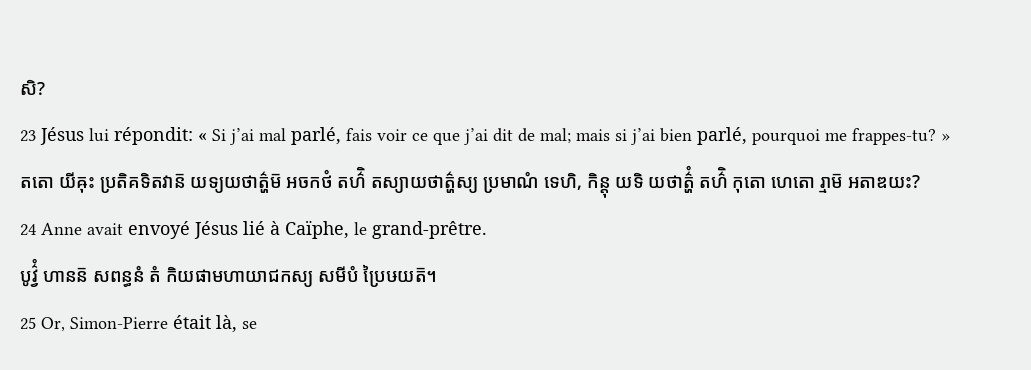សិ?
23 Jésus lui répondit: « Si j’ai mal parlé, fais voir ce que j’ai dit de mal; mais si j’ai bien parlé, pourquoi me frappes-tu? »
តតោ យីឝុះ ប្រតិគទិតវាន៑ យទ្យយថាត៌្ហម៑ អចកថំ តហ៌ិ តស្យាយថាត៌្ហស្យ ប្រមាណំ ទេហិ, កិន្តុ យទិ យថាត៌្ហំ តហ៌ិ កុតោ ហេតោ រ្មាម៑ អតាឌយះ?
24 Anne avait envoyé Jésus lié à Caïphe, le grand-prêtre.
បូវ៌្វំ ហានន៑ សពន្ធនំ តំ កិយផាមហាយាជកស្យ សមីបំ ប្រៃឞយត៑។
25 Or, Simon-Pierre était là, se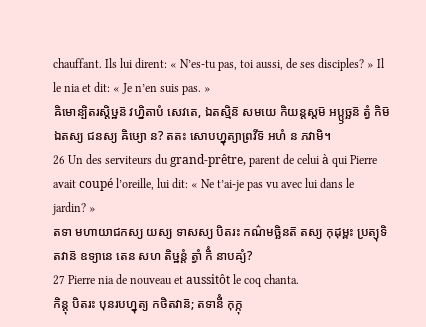chauffant. Ils lui dirent: « N’es-tu pas, toi aussi, de ses disciples? » Il le nia et dit: « Je n’en suis pas. »
ឝិមោន្បិតរស្តិឞ្ឋន៑ វហ្និតាបំ សេវតេ, ឯតស្មិន៑ សមយេ កិយន្តស្តម៑ អប្ឫច្ឆន៑ ត្វំ កិម៑ ឯតស្យ ជនស្យ ឝិឞ្យោ ន? តតះ សោបហ្នុត្យាព្រវីទ៑ អហំ ន ភវាមិ។
26 Un des serviteurs du grand-prêtre, parent de celui à qui Pierre avait coupé l’oreille, lui dit: « Ne t’ai-je pas vu avec lui dans le jardin? »
តទា មហាយាជកស្យ យស្យ ទាសស្យ បិតរះ កណ៌មច្ឆិនត៑ តស្យ កុដុម្ពះ ប្រត្យុទិតវាន៑ ឧទ្យានេ តេន សហ តិឞ្ឋន្តំ ត្វាំ កិំ នាបឝ្យំ?
27 Pierre nia de nouveau et aussitôt le coq chanta.
កិន្តុ បិតរះ បុនរបហ្នុត្យ កថិតវាន៑; តទានីំ កុក្កុ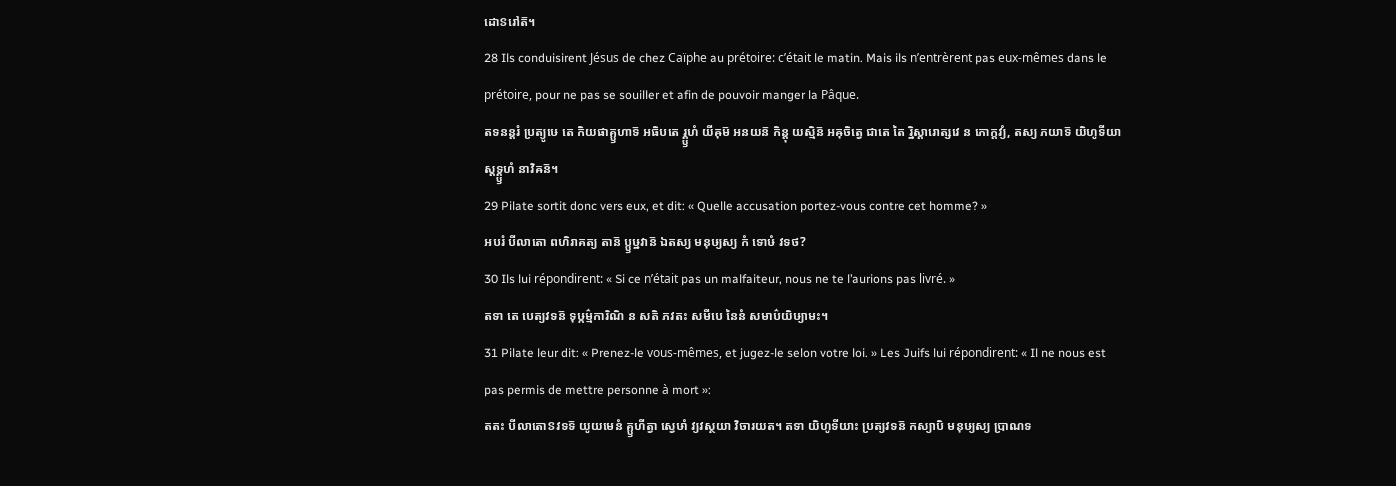ដោៜរៅត៑។
28 Ils conduisirent Jésus de chez Caïphe au prétoire: c’était le matin. Mais ils n’entrèrent pas eux-mêmes dans le prétoire, pour ne pas se souiller et afin de pouvoir manger la Pâque.
តទនន្តរំ ប្រត្យូឞេ តេ កិយផាគ្ឫហាទ៑ អធិបតេ រ្គ្ឫហំ យីឝុម៑ អនយន៑ កិន្តុ យស្មិន៑ អឝុចិត្វេ ជាតេ តៃ រ្និស្តារោត្សវេ ន ភោក្តវ្យំ, តស្យ ភយាទ៑ យិហូទីយាស្តទ្គ្ឫហំ នាវិឝន៑។
29 Pilate sortit donc vers eux, et dit: « Quelle accusation portez-vous contre cet homme? »
អបរំ បីលាតោ ពហិរាគត្យ តាន៑ ប្ឫឞ្ឋវាន៑ ឯតស្យ មនុឞ្យស្យ កំ ទោឞំ វទថ?
30 Ils lui répondirent: « Si ce n’était pas un malfaiteur, nous ne te l’aurions pas livré. »
តទា តេ បេត្យវទន៑ ទុឞ្កម៌្មការិណិ ន សតិ ភវតះ សមីបេ នៃនំ សមាប៌យិឞ្យាមះ។
31 Pilate leur dit: « Prenez-le vous-mêmes, et jugez-le selon votre loi. » Les Juifs lui répondirent: « Il ne nous est pas permis de mettre personne à mort »:
តតះ បីលាតោៜវទទ៑ យូយមេនំ គ្ឫហីត្វា ស្វេឞាំ វ្យវស្ថយា វិចារយត។ តទា យិហូទីយាះ ប្រត្យវទន៑ កស្យាបិ មនុឞ្យស្យ ប្រាណទ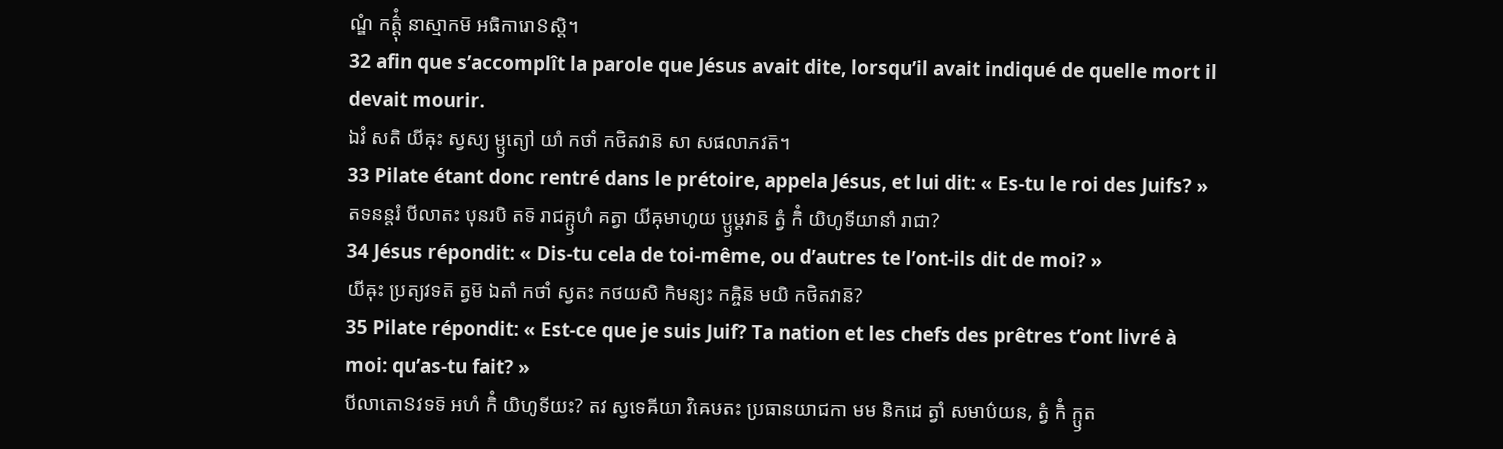ណ្ឌំ កត៌្តុំ នាស្មាកម៑ អធិការោៜស្តិ។
32 afin que s’accomplît la parole que Jésus avait dite, lorsqu’il avait indiqué de quelle mort il devait mourir.
ឯវំ សតិ យីឝុះ ស្វស្យ ម្ឫត្យៅ យាំ កថាំ កថិតវាន៑ សា សផលាភវត៑។
33 Pilate étant donc rentré dans le prétoire, appela Jésus, et lui dit: « Es-tu le roi des Juifs? »
តទនន្តរំ បីលាតះ បុនរបិ តទ៑ រាជគ្ឫហំ គត្វា យីឝុមាហូយ ប្ឫឞ្ដវាន៑ ត្វំ កិំ យិហូទីយានាំ រាជា?
34 Jésus répondit: « Dis-tu cela de toi-même, ou d’autres te l’ont-ils dit de moi? »
យីឝុះ ប្រត្យវទត៑ ត្វម៑ ឯតាំ កថាំ ស្វតះ កថយសិ កិមន្យះ កឝ្ចិន៑ មយិ កថិតវាន៑?
35 Pilate répondit: « Est-ce que je suis Juif? Ta nation et les chefs des prêtres t’ont livré à moi: qu’as-tu fait? »
បីលាតោៜវទទ៑ អហំ កិំ យិហូទីយះ? តវ ស្វទេឝីយា វិឝេឞតះ ប្រធានយាជកា មម និកដេ ត្វាំ សមាប៌យន, ត្វំ កិំ ក្ឫត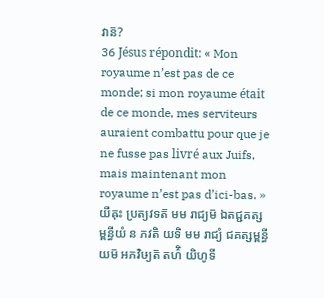វាន៑?
36 Jésus répondit: « Mon royaume n’est pas de ce monde; si mon royaume était de ce monde, mes serviteurs auraient combattu pour que je ne fusse pas livré aux Juifs, mais maintenant mon royaume n’est pas d’ici-bas. »
យីឝុះ ប្រត្យវទត៑ មម រាជ្យម៑ ឯតជ្ជគត្សម្ពន្ធីយំ ន ភវតិ យទិ មម រាជ្យំ ជគត្សម្ពន្ធីយម៑ អភវិឞ្យត៑ តហ៌ិ យិហូទី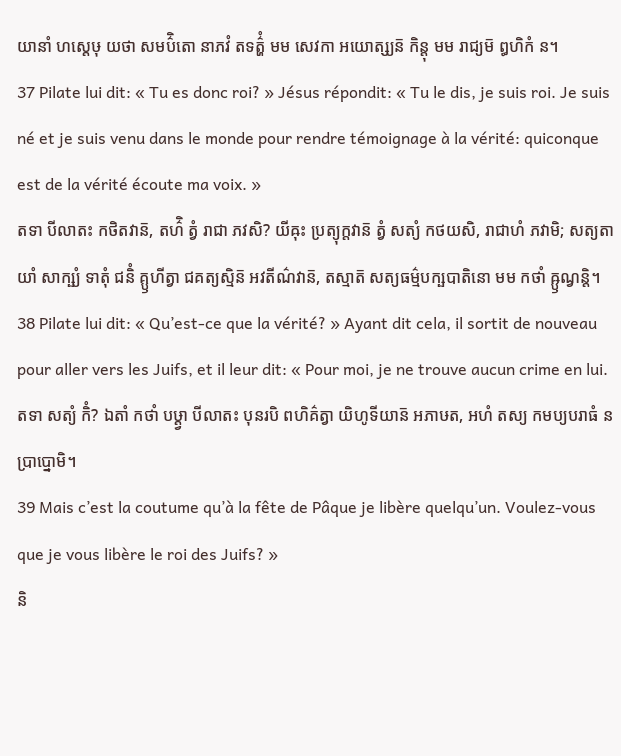យានាំ ហស្តេឞុ យថា សមប៌ិតោ នាភវំ តទត៌្ហំ មម សេវកា អយោត្ស្យន៑ កិន្តុ មម រាជ្យម៑ ឰហិកំ ន។
37 Pilate lui dit: « Tu es donc roi? » Jésus répondit: « Tu le dis, je suis roi. Je suis né et je suis venu dans le monde pour rendre témoignage à la vérité: quiconque est de la vérité écoute ma voix. »
តទា បីលាតះ កថិតវាន៑, តហ៌ិ ត្វំ រាជា ភវសិ? យីឝុះ ប្រត្យុក្តវាន៑ ត្វំ សត្យំ កថយសិ, រាជាហំ ភវាមិ; សត្យតាយាំ សាក្ឞ្យំ ទាតុំ ជនិំ គ្ឫហីត្វា ជគត្យស្មិន៑ អវតីណ៌វាន៑, តស្មាត៑ សត្យធម៌្មបក្ឞបាតិនោ មម កថាំ ឝ្ឫណ្វន្តិ។
38 Pilate lui dit: « Qu’est-ce que la vérité? » Ayant dit cela, il sortit de nouveau pour aller vers les Juifs, et il leur dit: « Pour moi, je ne trouve aucun crime en lui.
តទា សត្យំ កិំ? ឯតាំ កថាំ បឞ្ដ្វា បីលាតះ បុនរបិ ពហិគ៌ត្វា យិហូទីយាន៑ អភាឞត, អហំ តស្យ កមប្យបរាធំ ន ប្រាប្នោមិ។
39 Mais c’est la coutume qu’à la fête de Pâque je libère quelqu’un. Voulez-vous que je vous libère le roi des Juifs? »
និ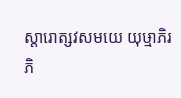ស្តារោត្សវសមយេ យុឞ្មាភិរភិ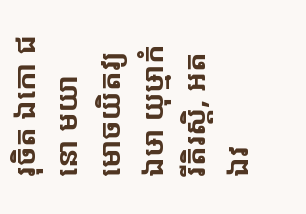រុចិត ឯកោ ជនោ មយា មោចយិតវ្យ ឯឞា យុឞ្មាកំ រីតិរស្តិ, អតឯវ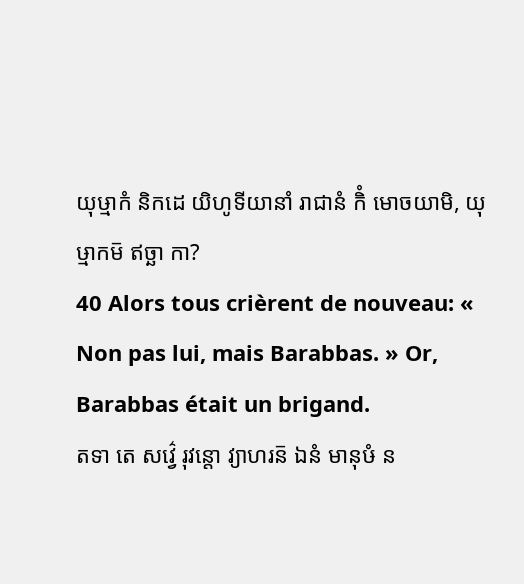យុឞ្មាកំ និកដេ យិហូទីយានាំ រាជានំ កិំ មោចយាមិ, យុឞ្មាកម៑ ឥច្ឆា កា?
40 Alors tous crièrent de nouveau: « Non pas lui, mais Barabbas. » Or, Barabbas était un brigand.
តទា តេ សវ៌្វេ រុវន្តោ វ្យាហរន៑ ឯនំ មានុឞំ ន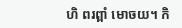ហិ ពរព្ពាំ មោចយ។ កិ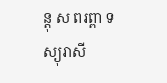ន្តុ ស ពរព្ពា ទស្យុរាសី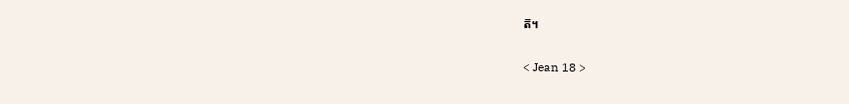ត៑។

< Jean 18 >